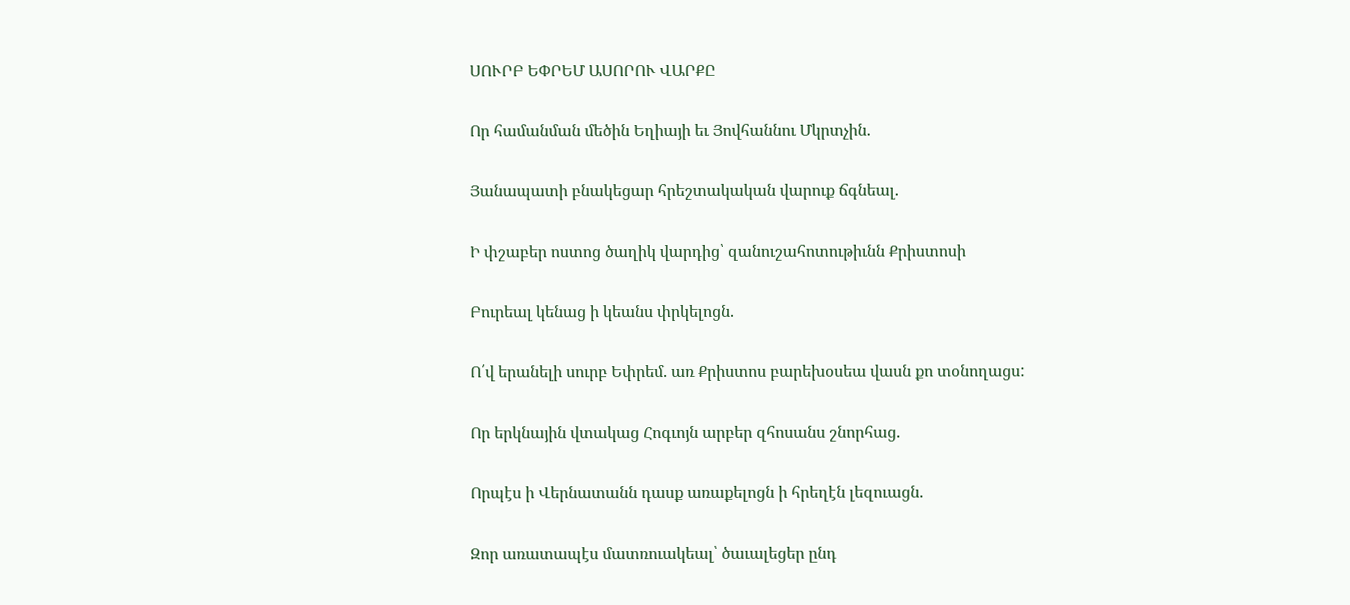ՍՈՒՐԲ ԵՓՐԵՄ ԱՍՈՐՈՒ ՎԱՐՔԸ

Որ համանման մեծին Եղիայի եւ Յովհաննու Մկրտչին.

Յանապատի բնակեցար հրեշտակական վարուք ճգնեալ.

Ի փշաբեր ոստոց ծաղիկ վարդից՝ զանուշահոտութիւնն Քրիստոսի

Բուրեալ կենաց ի կեանս փրկելոցն.

Ո՛վ երանելի սուրբ Եփրեմ. առ Քրիստոս բարեխօսեա վասն քո տօնողացս:

Որ երկնային վտակաց Հոգւոյն արբեր զհոսանս շնորհաց.

Որպէս ի Վերնատանն դասք առաքելոցն ի հրեղէն լեզուացն.

Զոր առատապէս մատռուակեալ՝ ծաւալեցեր ընդ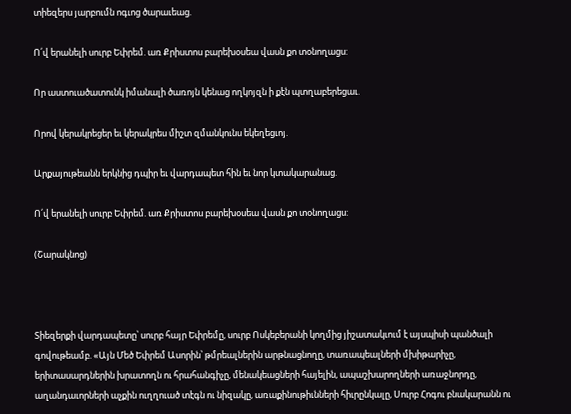տիեզերս յարբումն ոգւոց ծարաւեաց.

Ո՛վ երանելի սուրբ Եփրեմ. առ Քրիստոս բարեխօսեա վասն քո տօնողացս:

Որ աստուածատունկ իմանալի ծառոյն կենաց ողկոյզն ի քէն պտղաբերեցաւ.

Որով կերակրեցեր եւ կերակրես միշտ զմանկունս եկեղեցւոյ.

Արքայութեանն երկնից դպիր եւ վարդապետ հին եւ նոր կտակարանաց.

Ո՛վ երանելի սուրբ Եփրեմ. առ Քրիստոս բարեխօսեա վասն քո տօնողացս:

(Շարակնոց)



Տիեզերքի վարդապետը՝ սուրբ հայր Եփրեմը, սուրբ Ոսկեբերանի կողմից յիշատակւում է այսպիսի պանծալի գովութեամբ. «Այն Մեծ Եփրեմ Ասորին՝ թմրեալներին արթնացնողը, տառապեալների մխիթարիչը, երիտասարդներին խրատողն ու հրահանգիչը, մենակեացների հայելին, ապաշխարողների առաջնորդը, աղանդաւորների աչքին ուղղուած տէգն ու նիզակը, առաքինութիւնների հիւրընկալը, Սուրբ Հոգու բնակարանն ու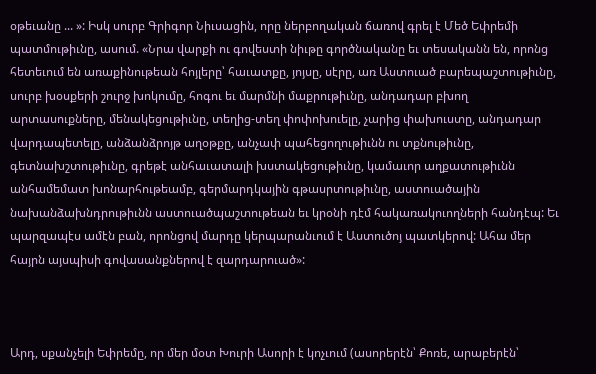օթեւանը ... »: Իսկ սուրբ Գրիգոր Նիւսացին, որը ներբողական ճառով գրել է Մեծ Եփրեմի պատմութիւնը, ասում. «Նրա վարքի ու գովեստի նիւթը գործնականը եւ տեսականն են, որոնց հետեւում են առաքինութեան հոյլերը՝ հաւատքը, յոյսը, սէրը, առ Աստուած բարեպաշտութիւնը, սուրբ խօսքերի շուրջ խոկումը, հոգու եւ մարմնի մաքրութիւնը, անդադար բխող արտասուքները, մենակեցութիւնը, տեղից-տեղ փոփոխուելը, չարից փախուստը, անդադար վարդապետելը, անձանձրոյթ աղօթքը, անչափ պահեցողութիւնն ու տքնութիւնը, գետնախշտութիւնը, գրեթէ անհաւատալի խստակեցութիւնը, կամաւոր աղքատութիւնն անհամեմատ խոնարհութեամբ, գերմարդկային գթասրտութիւնը, աստուածային նախանձախնդրութիւնն աստուածպաշտութեան եւ կրօնի դէմ հակառակուողների հանդէպ: Եւ պարզապէս ամէն բան, որոնցով մարդը կերպարանւում է Աստուծոյ պատկերով: Ահա մեր հայրն այսպիսի գովասանքներով է զարդարուած»:



Արդ, սքանչելի Եփրեմը, որ մեր մօտ Խուրի Ասորի է կոչւում (ասորերէն՝ Քոռե, արաբերէն՝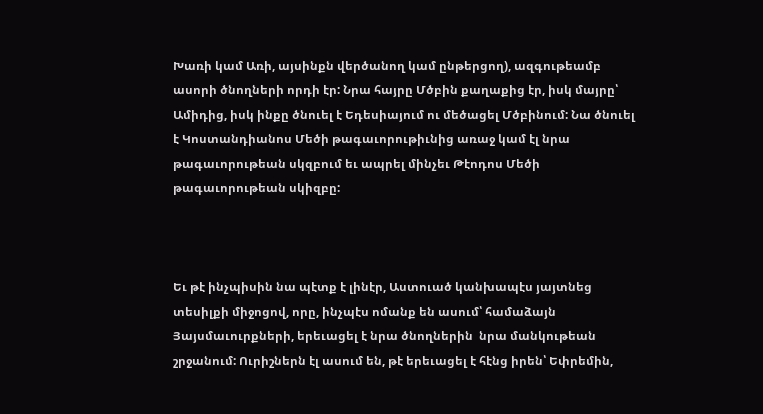Խառի կամ Առի, այսինքն վերծանող կամ ընթերցող), ազգութեամբ ասորի ծնողների որդի էր: Նրա հայրը Մծբին քաղաքից էր, իսկ մայրը՝ Ամիդից, իսկ ինքը ծնուել է Եդեսիայում ու մեծացել Մծբինում: Նա ծնուել է Կոստանդիանոս Մեծի թագաւորութիւնից առաջ կամ էլ նրա թագաւորութեան սկզբում եւ ապրել մինչեւ Թէոդոս Մեծի թագաւորութեան սկիզբը:



Եւ թէ ինչպիսին նա պէտք է լինէր, Աստուած կանխապէս յայտնեց տեսիլքի միջոցով, որը, ինչպէս ոմանք են ասում՝ համաձայն Յայսմաւուրքների, երեւացել է նրա ծնողներին  նրա մանկութեան շրջանում: Ուրիշներն էլ ասում են, թէ երեւացել է հէնց իրեն՝ Եփրեմին,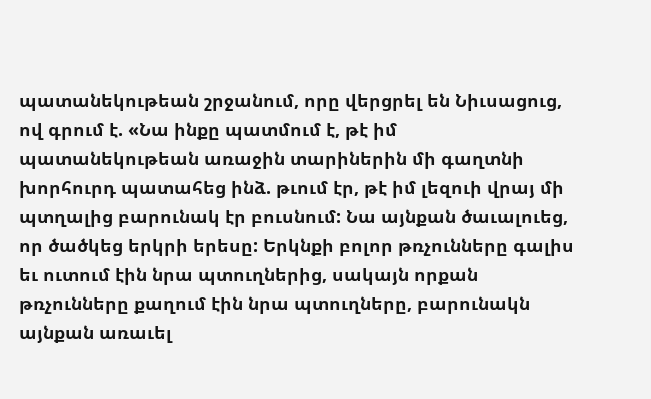պատանեկութեան շրջանում, որը վերցրել են Նիւսացուց, ով գրում է. «Նա ինքը պատմում է, թէ իմ պատանեկութեան առաջին տարիներին մի գաղտնի խորհուրդ պատահեց ինձ. թւում էր, թէ իմ լեզուի վրայ մի պտղալից բարունակ էր բուսնում: Նա այնքան ծաւալուեց, որ ծածկեց երկրի երեսը: Երկնքի բոլոր թռչունները գալիս եւ ուտում էին նրա պտուղներից, սակայն որքան թռչունները քաղում էին նրա պտուղները, բարունակն այնքան առաւել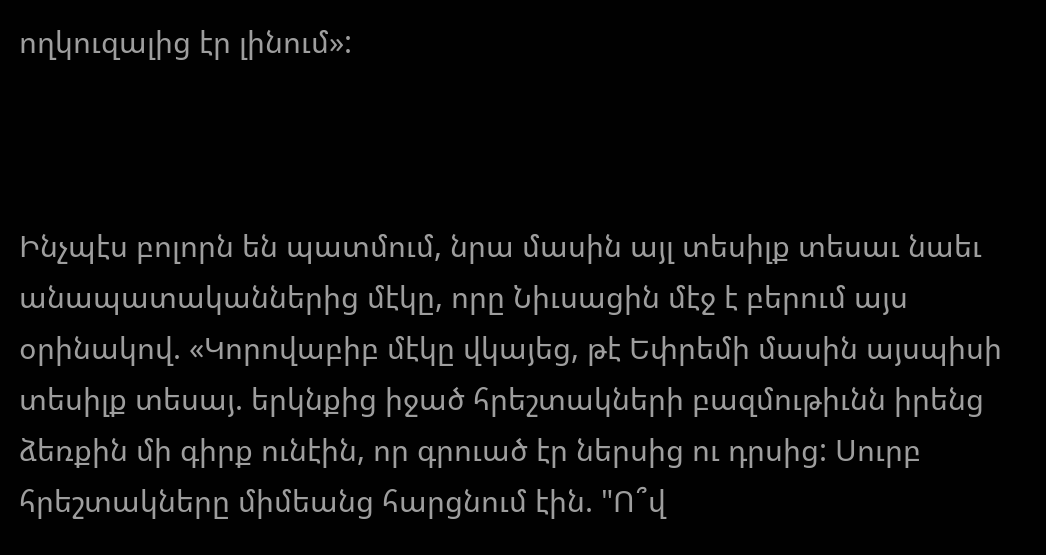ողկուզալից էր լինում»:



Ինչպէս բոլորն են պատմում, նրա մասին այլ տեսիլք տեսաւ նաեւ անապատականներից մէկը, որը Նիւսացին մէջ է բերում այս օրինակով. «Կորովաբիբ մէկը վկայեց, թէ Եփրեմի մասին այսպիսի տեսիլք տեսայ. երկնքից իջած հրեշտակների բազմութիւնն իրենց ձեռքին մի գիրք ունէին, որ գրուած էր ներսից ու դրսից: Սուրբ հրեշտակները միմեանց հարցնում էին. "Ո՞վ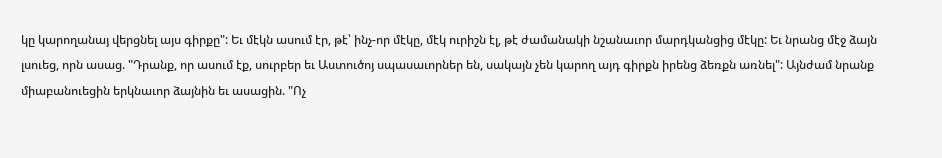կը կարողանայ վերցնել այս գիրքը": Եւ մէկն ասում էր, թէ՝ ինչ-որ մէկը, մէկ ուրիշն էլ, թէ ժամանակի նշանաւոր մարդկանցից մէկը: Եւ նրանց մէջ ձայն լսուեց, որն ասաց. "Դրանք, որ ասում էք, սուրբեր եւ Աստուծոյ սպասաւորներ են, սակայն չեն կարող այդ գիրքն իրենց ձեռքն առնել": Այնժամ նրանք միաբանուեցին երկնաւոր ձայնին եւ ասացին. "Ոչ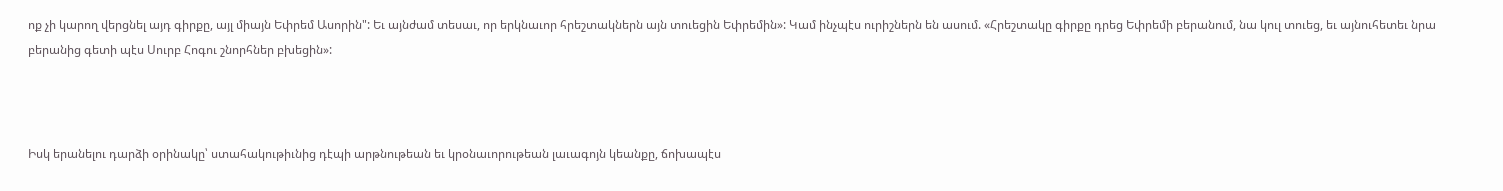ոք չի կարող վերցնել այդ գիրքը, այլ միայն Եփրեմ Ասորին": Եւ այնժամ տեսաւ, որ երկնաւոր հրեշտակներն այն տուեցին Եփրեմին»: Կամ ինչպէս ուրիշներն են ասում. «Հրեշտակը գիրքը դրեց Եփրեմի բերանում, նա կուլ տուեց, եւ այնուհետեւ նրա բերանից գետի պէս Սուրբ Հոգու շնորհներ բխեցին»:



Իսկ երանելու դարձի օրինակը՝ ստահակութիւնից դէպի արթնութեան եւ կրօնաւորութեան լաւագոյն կեանքը, ճոխապէս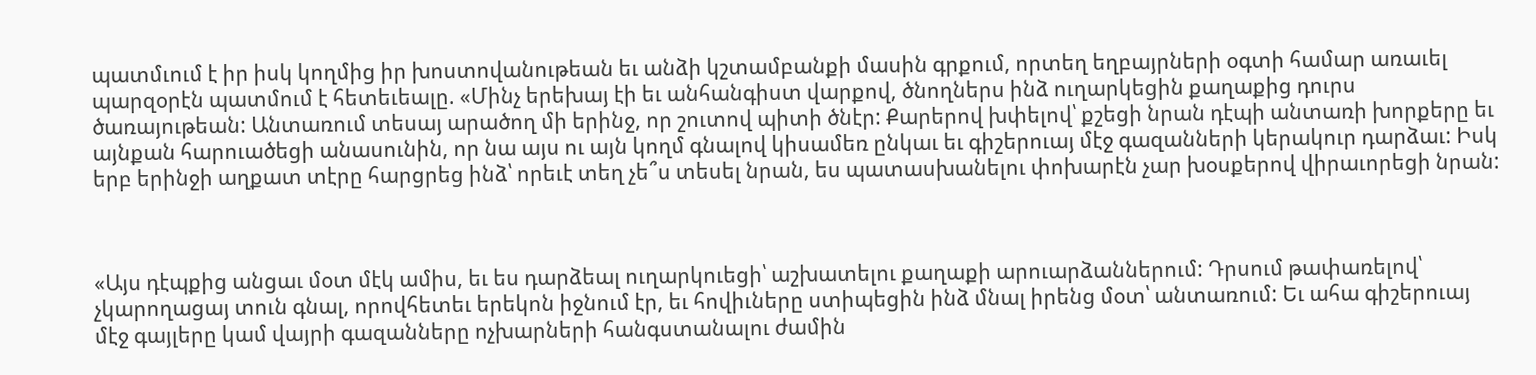պատմւում է իր իսկ կողմից իր խոստովանութեան եւ անձի կշտամբանքի մասին գրքում, որտեղ եղբայրների օգտի համար առաւել պարզօրէն պատմում է հետեւեալը. «Մինչ երեխայ էի եւ անհանգիստ վարքով, ծնողներս ինձ ուղարկեցին քաղաքից դուրս ծառայութեան: Անտառում տեսայ արածող մի երինջ, որ շուտով պիտի ծնէր: Քարերով խփելով՝ քշեցի նրան դէպի անտառի խորքերը եւ այնքան հարուածեցի անասունին, որ նա այս ու այն կողմ գնալով կիսամեռ ընկաւ եւ գիշերուայ մէջ գազանների կերակուր դարձաւ: Իսկ երբ երինջի աղքատ տէրը հարցրեց ինձ՝ որեւէ տեղ չե՞ս տեսել նրան, ես պատասխանելու փոխարէն չար խօսքերով վիրաւորեցի նրան:



«Այս դէպքից անցաւ մօտ մէկ ամիս, եւ ես դարձեալ ուղարկուեցի՝ աշխատելու քաղաքի արուարձաններում: Դրսում թափառելով՝ չկարողացայ տուն գնալ, որովհետեւ երեկոն իջնում էր, եւ հովիւները ստիպեցին ինձ մնալ իրենց մօտ՝ անտառում: Եւ ահա գիշերուայ մէջ գայլերը կամ վայրի գազանները ոչխարների հանգստանալու ժամին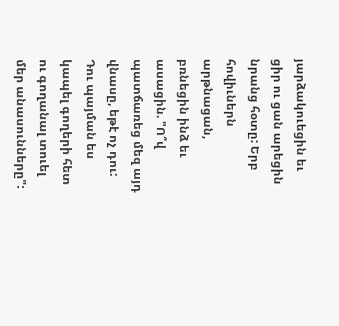յարձակուեցին եւ ցիր ու ցան արեցին նրանց հօտը: Երբ հովիւներն արթնացան, բռնեցին ինձ եւ ասացին. "Ո՞վ պատճառեց մեզ այդ վնասը, եթէ ոչ դու: Դու պայման ես կապել գողերի հետ ու գողանալ տուել մեր անասունները":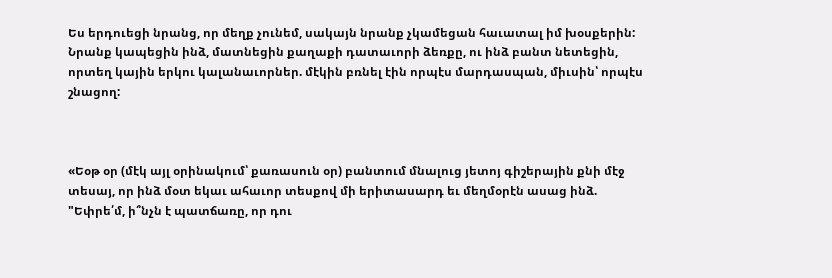Ես երդուեցի նրանց, որ մեղք չունեմ, սակայն նրանք չկամեցան հաւատալ իմ խօսքերին: Նրանք կապեցին ինձ, մատնեցին քաղաքի դատաւորի ձեռքը, ու ինձ բանտ նետեցին, որտեղ կային երկու կալանաւորներ. մէկին բռնել էին որպէս մարդասպան, միւսին՝ որպէս շնացող:



«Եօթ օր (մէկ այլ օրինակում՝ քառասուն օր) բանտում մնալուց յետոյ գիշերային քնի մէջ տեսայ, որ ինձ մօտ եկաւ ահաւոր տեսքով մի երիտասարդ եւ մեղմօրէն ասաց ինձ. "Եփրե՛մ, ի՞նչն է պատճառը, որ դու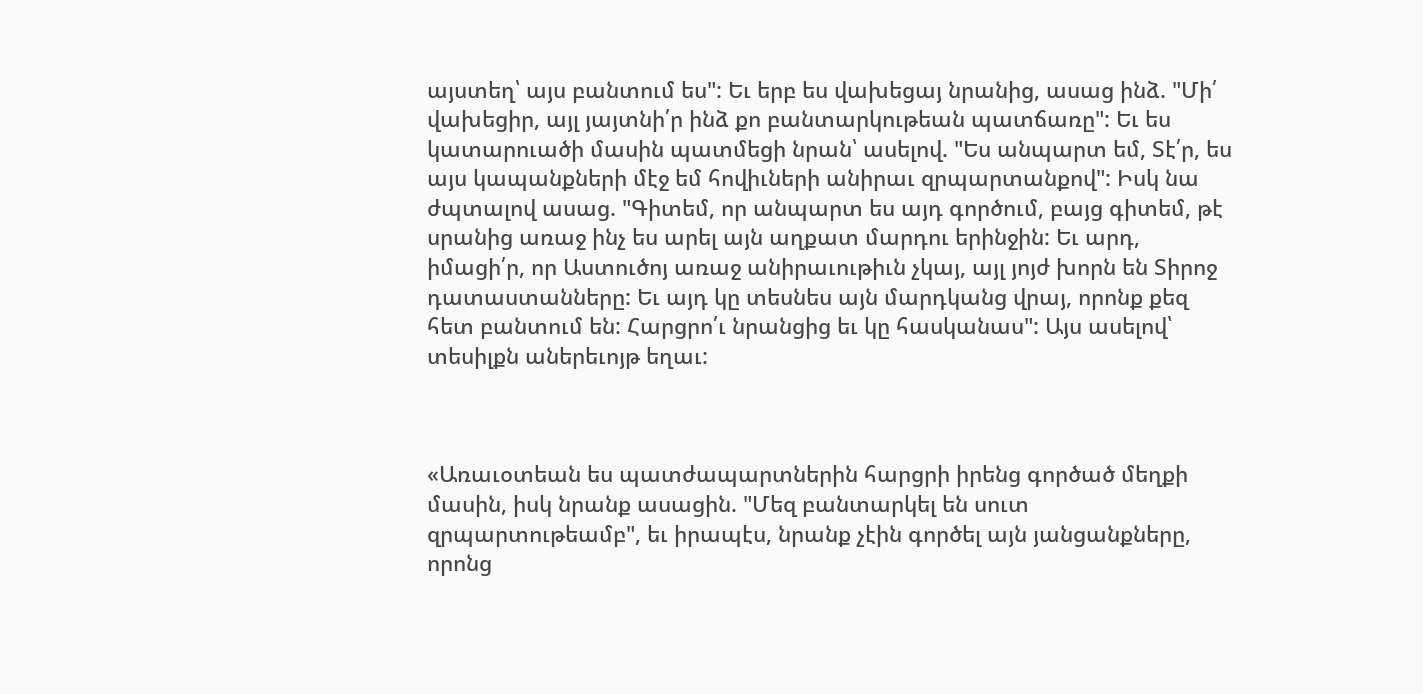այստեղ՝ այս բանտում ես": Եւ երբ ես վախեցայ նրանից, ասաց ինձ. "Մի՛ վախեցիր, այլ յայտնի՛ր ինձ քո բանտարկութեան պատճառը": Եւ ես կատարուածի մասին պատմեցի նրան՝ ասելով. "Ես անպարտ եմ, Տէ՛ր, ես այս կապանքների մէջ եմ հովիւների անիրաւ զրպարտանքով": Իսկ նա ժպտալով ասաց. "Գիտեմ, որ անպարտ ես այդ գործում, բայց գիտեմ, թէ սրանից առաջ ինչ ես արել այն աղքատ մարդու երինջին: Եւ արդ, իմացի՛ր, որ Աստուծոյ առաջ անիրաւութիւն չկայ, այլ յոյժ խորն են Տիրոջ դատաստանները: Եւ այդ կը տեսնես այն մարդկանց վրայ, որոնք քեզ հետ բանտում են: Հարցրո՛ւ նրանցից եւ կը հասկանաս": Այս ասելով՝ տեսիլքն աներեւոյթ եղաւ:



«Առաւօտեան ես պատժապարտներին հարցրի իրենց գործած մեղքի մասին, իսկ նրանք ասացին. "Մեզ բանտարկել են սուտ զրպարտութեամբ", եւ իրապէս, նրանք չէին գործել այն յանցանքները, որոնց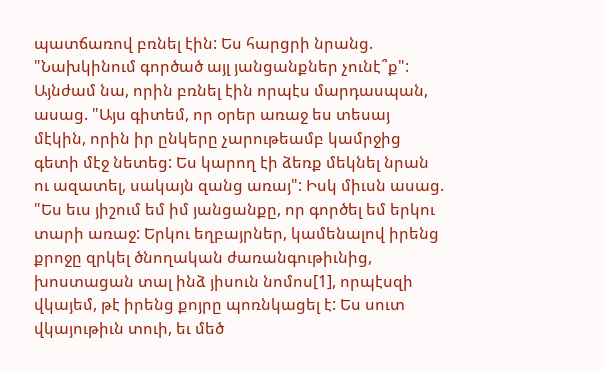պատճառով բռնել էին: Ես հարցրի նրանց. "Նախկինում գործած այլ յանցանքներ չունէ՞ք": Այնժամ նա, որին բռնել էին որպէս մարդասպան, ասաց. "Այս գիտեմ, որ օրեր առաջ ես տեսայ մէկին, որին իր ընկերը չարութեամբ կամրջից գետի մէջ նետեց: Ես կարող էի ձեռք մեկնել նրան ու ազատել, սակայն զանց առայ": Իսկ միւսն ասաց. "Ես եւս յիշում եմ իմ յանցանքը, որ գործել եմ երկու տարի առաջ: Երկու եղբայրներ, կամենալով իրենց քրոջը զրկել ծնողական ժառանգութիւնից, խոստացան տալ ինձ յիսուն նոմոս[1], որպէսզի վկայեմ, թէ իրենց քոյրը պոռնկացել է: Ես սուտ վկայութիւն տուի, եւ մեծ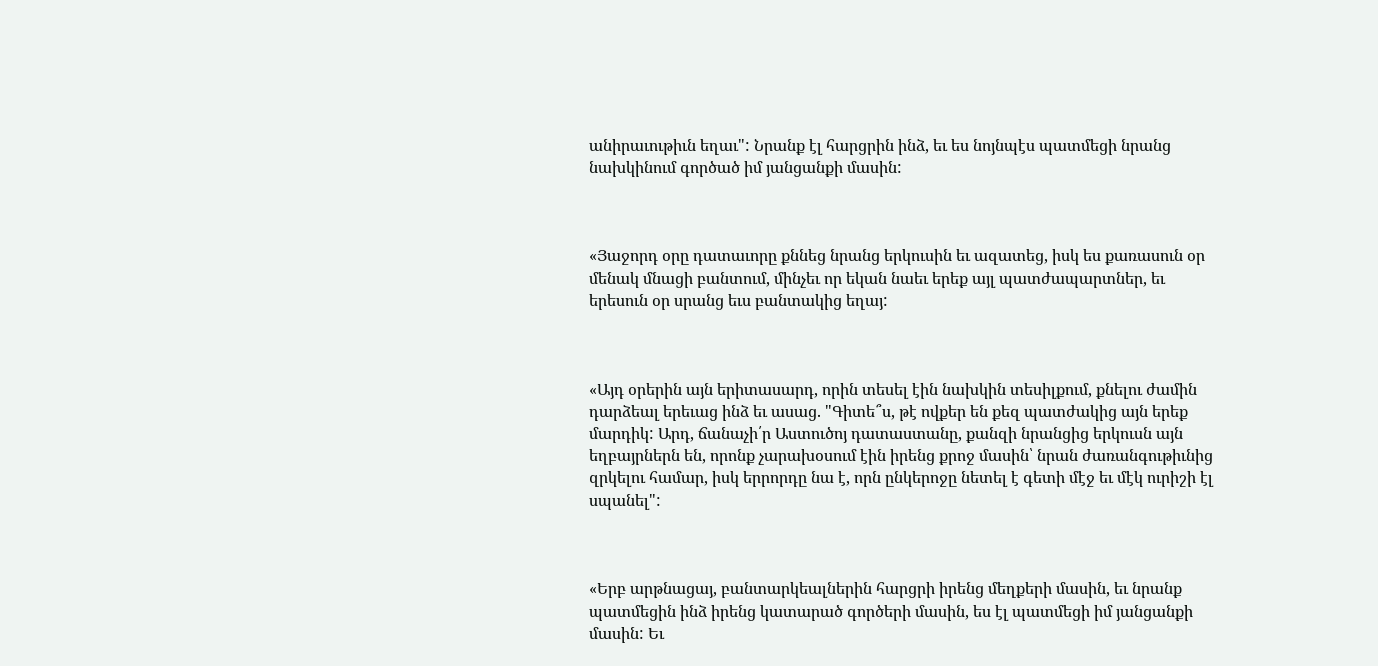անիրաւութիւն եղաւ": Նրանք էլ հարցրին ինձ, եւ ես նոյնպէս պատմեցի նրանց նախկինում գործած իմ յանցանքի մասին:



«Յաջորդ օրը դատաւորը քննեց նրանց երկուսին եւ ազատեց, իսկ ես քառասուն օր մենակ մնացի բանտում, մինչեւ որ եկան նաեւ երեք այլ պատժապարտներ, եւ երեսուն օր սրանց եւս բանտակից եղայ:



«Այդ օրերին այն երիտասարդ, որին տեսել էին նախկին տեսիլքում, քնելու ժամին դարձեալ երեւաց ինձ եւ ասաց. "Գիտե՞ս, թէ ովքեր են քեզ պատժակից այն երեք մարդիկ: Արդ, ճանաչի՛ր Աստուծոյ դատաստանը, քանզի նրանցից երկուսն այն եղբայրներն են, որոնք չարախօսում էին իրենց քրոջ մասին՝ նրան ժառանգութիւնից զրկելու համար, իսկ երրորդը նա է, որն ընկերոջը նետել է գետի մէջ եւ մէկ ուրիշի էլ սպանել":



«Երբ արթնացայ, բանտարկեալներին հարցրի իրենց մեղքերի մասին, եւ նրանք պատմեցին ինձ իրենց կատարած գործերի մասին, ես էլ պատմեցի իմ յանցանքի մասին: Եւ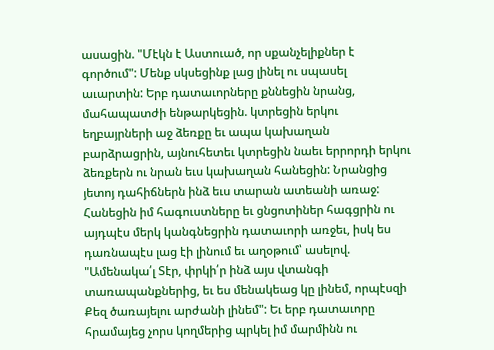ասացին. "Մէկն է Աստուած, որ սքանչելիքներ է գործում": Մենք սկսեցինք լաց լինել ու սպասել աւարտին: Երբ դատաւորները քննեցին նրանց, մահապատժի ենթարկեցին. կտրեցին երկու եղբայրների աջ ձեռքը եւ ապա կախաղան բարձրացրին, այնուհետեւ կտրեցին նաեւ երրորդի երկու ձեռքերն ու նրան եւս կախաղան հանեցին: Նրանցից յետոյ դահիճներն ինձ եւս տարան ատեանի առաջ: Հանեցին իմ հագուստները եւ ցնցոտիներ հագցրին ու այդպէս մերկ կանգնեցրին դատաւորի առջեւ, իսկ ես դառնապէս լաց էի լինում եւ աղօթում՝ ասելով. "Ամենակա՛լ Տէր, փրկի՛ր ինձ այս վտանգի տառապանքներից, եւ ես մենակեաց կը լինեմ, որպէսզի Քեզ ծառայելու արժանի լինեմ": Եւ երբ դատաւորը հրամայեց չորս կողմերից պրկել իմ մարմինն ու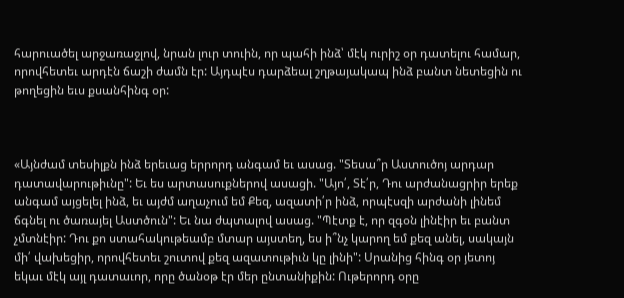հարուածել արջառաջլով, նրան լուր տուին, որ պահի ինձ՝ մէկ ուրիշ օր դատելու համար, որովհետեւ արդէն ճաշի ժամն էր: Այդպէս դարձեալ շղթայակապ ինձ բանտ նետեցին ու թողեցին եւս քսանհինգ օր:



«Այնժամ տեսիլքն ինձ երեւաց երրորդ անգամ եւ ասաց. "Տեսա՞ր Աստուծոյ արդար դատավարութիւնը": Եւ ես արտասուքներով ասացի. "Այո՛, Տէ՛ր, Դու արժանացրիր երեք անգամ այցելել ինձ, եւ այժմ աղաչում եմ Քեզ, ազատի՛ր ինձ, որպէսզի արժանի լինեմ ճգնել ու ծառայել Աստծուն": Եւ նա ժպտալով ասաց. "Պէտք է, որ զգօն լինէիր եւ բանտ չմտնէիր: Դու քո ստահակութեամբ մտար այստեղ, ես ի՞նչ կարող եմ քեզ անել, սակայն մի՛ վախեցիր, որովհետեւ շուտով քեզ ազատութիւն կը լինի": Սրանից հինգ օր յետոյ եկաւ մէկ այլ դատաւոր, որը ծանօթ էր մեր ընտանիքին: Ութերորդ օրը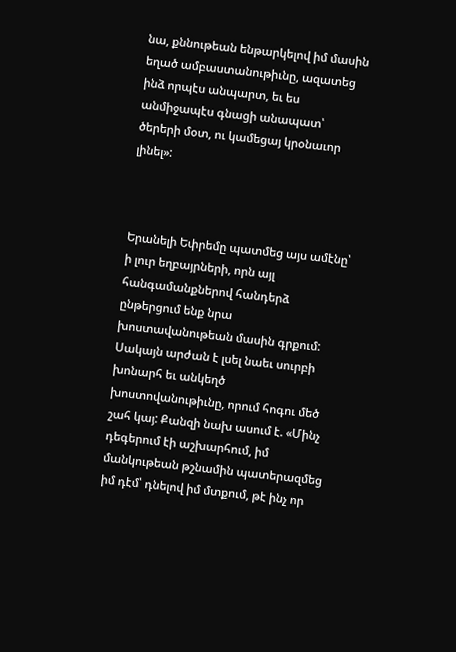նա, քննութեան ենթարկելով իմ մասին եղած ամբաստանութիւնը, ազատեց ինձ որպէս անպարտ, եւ ես անմիջապէս գնացի անապատ՝ ծերերի մօտ, ու կամեցայ կրօնաւոր լինել»:



Երանելի Եփրեմը պատմեց այս ամէնը՝ ի լուր եղբայրների, որն այլ հանգամանքներով հանդերձ ընթերցում ենք նրա խոստավանութեան մասին գրքում: Սակայն արժան է լսել նաեւ սուրբի խոնարհ եւ անկեղծ խոստովանութիւնը, որում հոգու մեծ շահ կայ: Քանզի նախ ասում է. «Մինչ դեգերում էի աշխարհում, իմ մանկութեան թշնամին պատերազմեց իմ դէմ՝ դնելով իմ մտքում, թէ ինչ որ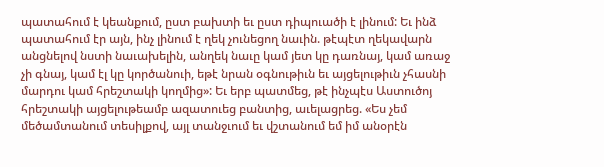պատահում է կեանքում, ըստ բախտի եւ ըստ դիպուածի է լինում: Եւ ինձ պատահում էր այն, ինչ լինում է ղեկ չունեցող նաւին. թէպէտ ղեկավարն անցնելով նստի նաւախելին, անղեկ նաւը կամ յետ կը դառնայ, կամ առաջ չի գնայ, կամ էլ կը կործանուի, եթէ նրան օգնութիւն եւ այցելութիւն չհասնի մարդու կամ հրեշտակի կողմից»: Եւ երբ պատմեց, թէ ինչպէս Աստուծոյ հրեշտակի այցելութեամբ ազատուեց բանտից, աւելացրեց. «Ես չեմ մեծամտանում տեսիլքով, այլ տանջւում եւ վշտանում եմ իմ անօրէն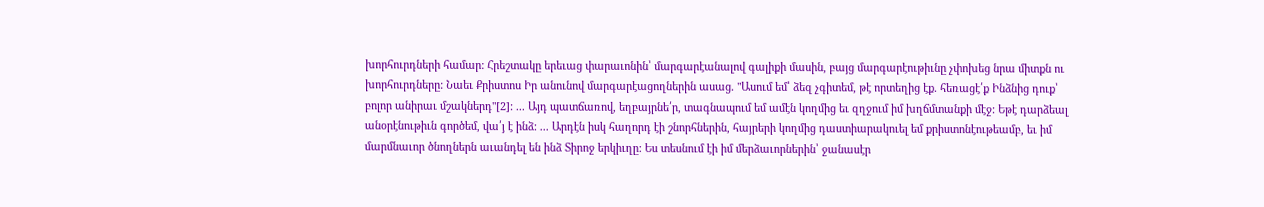խորհուրդների համար: Հրեշտակը երեւաց փարաւոնին՝ մարգարէանալով գալիքի մասին, բայց մարգարէութիւնը չփոխեց նրա միտքն ու խորհուրդները: Նաեւ Քրիստոս Իր անունով մարգարէացողներին ասաց. "Ասում եմ՝ ձեզ չգիտեմ, թէ որտեղից էք. հեռացէ՛ք Ինձնից դուք՝ բոլոր անիրաւ մշակներդ"[2]: ... Այդ պատճառով, եղբայրնե՛ր, տագնապում եմ ամէն կողմից եւ զղջում իմ խղճմտանքի մէջ: Եթէ դարձեալ անօրէնութիւն գործեմ, վա՛յ է ինձ: ... Արդէն իսկ հաղորդ էի շնորհներին, հայրերի կողմից դաստիարակուել եմ քրիստոնէութեամբ, եւ իմ մարմնաւոր ծնողներն աւանդել են ինձ Տիրոջ երկիւղը: Ես տեսնում էի իմ մերձաւորներին՝ ջանասէր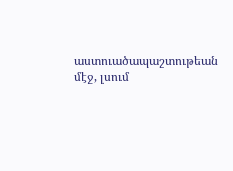աստուածապաշտութեան մէջ, լսում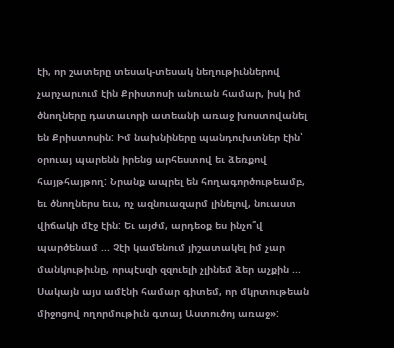էի, որ շատերը տեսակ-տեսակ նեղութիւններով չարչարւում էին Քրիստոսի անուան համար, իսկ իմ ծնողները դատաւորի ատեանի առաջ խոստովանել են Քրիստոսին: Իմ նախնիները պանդուխտներ էին՝ օրուայ պարենն իրենց արհեստով եւ ձեռքով հայթհայթող: Նրանք ապրել են հողագործութեամբ, եւ ծնողներս եւս, ոչ ազնուազարմ լինելով, նուաստ վիճակի մէջ էին: Եւ այժմ, արդեօք ես ինչո՞վ պարծենամ ... Չէի կամենում յիշատակել իմ չար մանկութիւնը, որպէսզի զզուելի չլինեմ ձեր աչքին ...  Սակայն այս ամէնի համար գիտեմ, որ մկրտութեան միջոցով ողորմութիւն գտայ Աստուծոյ առաջ»: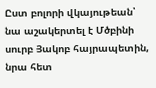Ըստ բոլորի վկայութեան՝ նա աշակերտել է Մծբինի սուրբ Յակոբ հայրապետին, նրա հետ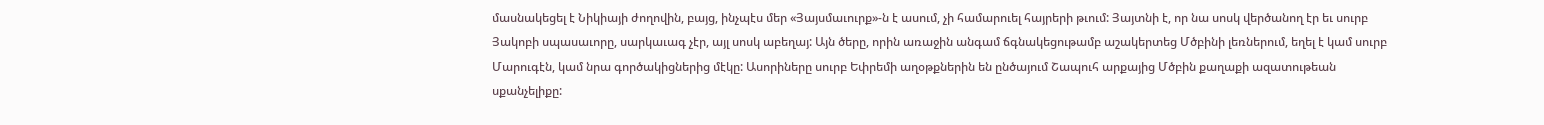մասնակեցել է Նիկիայի ժողովին, բայց, ինչպէս մեր «Յայսմաւուրք»-ն է ասում, չի համարուել հայրերի թւում: Յայտնի է, որ նա սոսկ վերծանող էր եւ սուրբ Յակոբի սպասաւորը, սարկաւագ չէր, այլ սոսկ աբեղայ: Այն ծերը, որին առաջին անգամ ճգնակեցութամբ աշակերտեց Մծբինի լեռներում, եղել է կամ սուրբ Մարուգէն, կամ նրա գործակիցներից մէկը: Ասորիները սուրբ Եփրեմի աղօթքներին են ընծայում Շապուհ արքայից Մծբին քաղաքի ազատութեան սքանչելիքը: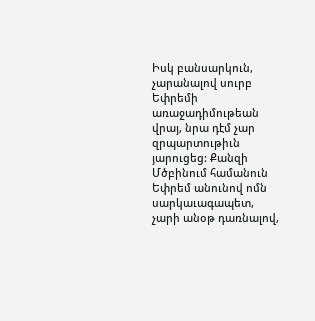Իսկ բանսարկուն, չարանալով սուրբ Եփրեմի առաջադիմութեան վրայ, նրա դէմ չար զրպարտութիւն յարուցեց: Քանզի Մծբինում համանուն Եփրեմ անունով ոմն սարկաւագապետ, չարի անօթ դառնալով,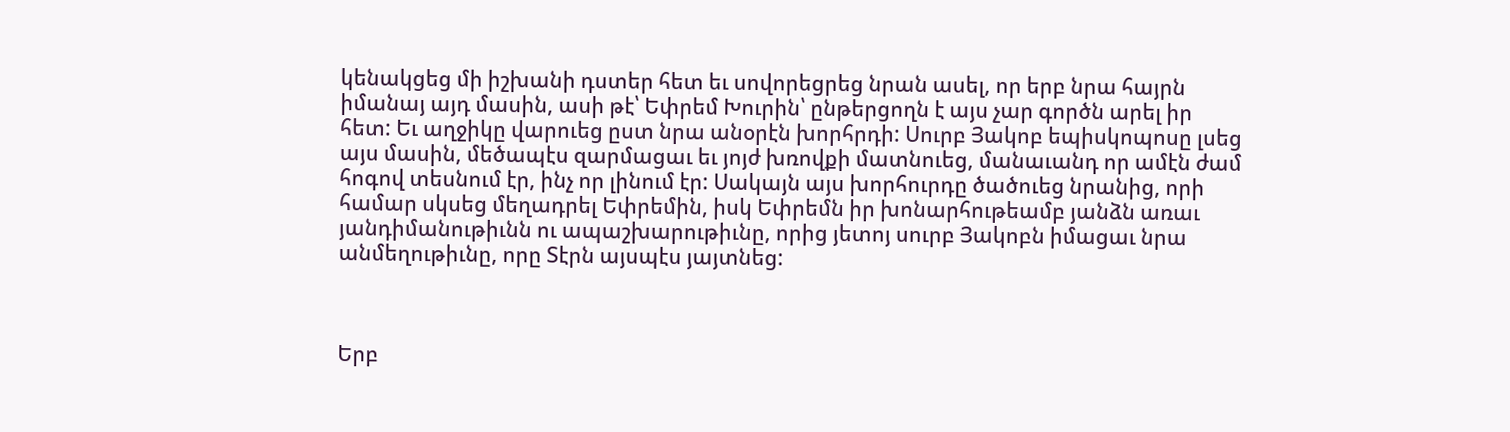կենակցեց մի իշխանի դստեր հետ եւ սովորեցրեց նրան ասել, որ երբ նրա հայրն իմանայ այդ մասին, ասի թէ՝ Եփրեմ Խուրին՝ ընթերցողն է այս չար գործն արել իր հետ: Եւ աղջիկը վարուեց ըստ նրա անօրէն խորհրդի: Սուրբ Յակոբ եպիսկոպոսը լսեց այս մասին, մեծապէս զարմացաւ եւ յոյժ խռովքի մատնուեց, մանաւանդ որ ամէն ժամ հոգով տեսնում էր, ինչ որ լինում էր: Սակայն այս խորհուրդը ծածուեց նրանից, որի համար սկսեց մեղադրել Եփրեմին, իսկ Եփրեմն իր խոնարհութեամբ յանձն առաւ յանդիմանութիւնն ու ապաշխարութիւնը, որից յետոյ սուրբ Յակոբն իմացաւ նրա անմեղութիւնը, որը Տէրն այսպէս յայտնեց:



Երբ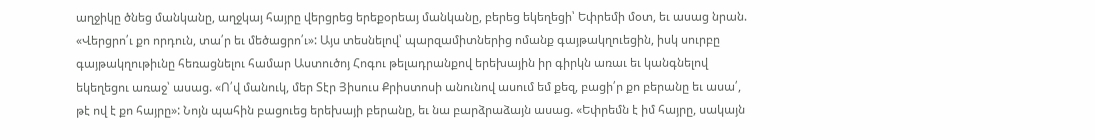աղջիկը ծնեց մանկանը, աղջկայ հայրը վերցրեց երեքօրեայ մանկանը, բերեց եկեղեցի՝ Եփրեմի մօտ, եւ ասաց նրան. «Վերցրո՛ւ քո որդուն, տա՛ր եւ մեծացրո՛ւ»: Այս տեսնելով՝ պարզամիտներից ոմանք գայթակղուեցին, իսկ սուրբը գայթակղութիւնը հեռացնելու համար Աստուծոյ Հոգու թելադրանքով երեխային իր գիրկն առաւ եւ կանգնելով եկեղեցու առաջ՝ ասաց. «Ո՛վ մանուկ, մեր Տէր Յիսուս Քրիստոսի անունով ասում եմ քեզ, բացի՛ր քո բերանը եւ ասա՛, թէ ով է քո հայրը»: Նոյն պահին բացուեց երեխայի բերանը, եւ նա բարձրաձայն ասաց. «Եփրեմն է իմ հայրը, սակայն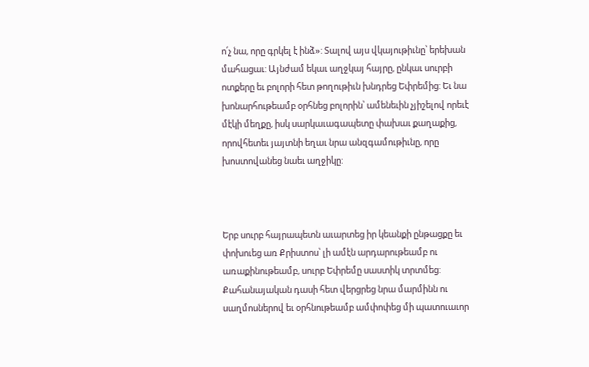ո՛չ նա, որը գրկել է ինձ»: Տալով այս վկայութիւնը՝ երեխան մահացաւ: Այնժամ եկաւ աղջկայ հայրը, ընկաւ սուրբի ոտքերը եւ բոլորի հետ թողութիւն խնդրեց Եփրեմից: Եւ նա խոնարհութեամբ օրհնեց բոլորին՝ ամենեւին չյիշելով որեւէ մէկի մեղքը, իսկ սարկաւագապետը փախաւ քաղաքից, որովհետեւ յայտնի եղաւ նրա անզգամութիւնը, որը խոստովանեց նաեւ աղջիկը:



Երբ սուրբ հայրապետն աւարտեց իր կեանքի ընթացքը եւ փոխուեց առ Քրիստոս՝ լի ամէն արդարութեամբ ու առաքինութեամբ, սուրբ Եփրեմը սաստիկ տրտմեց: Քահանայական դասի հետ վերցրեց նրա մարմինն ու սաղմոսներով եւ օրհնութեամբ ամփոփեց մի պատուաւոր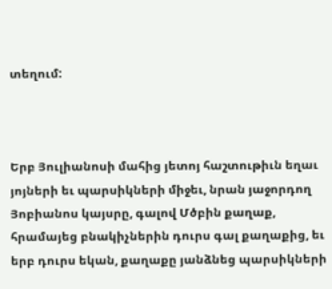տեղում:



Երբ Յուլիանոսի մահից յետոյ հաշտութիւն եղաւ յոյների եւ պարսիկների միջեւ, նրան յաջորդող Յոբիանոս կայսրը, գալով Մծբին քաղաք, հրամայեց բնակիչներին դուրս գալ քաղաքից, եւ երբ դուրս եկան, քաղաքը յանձնեց պարսիկների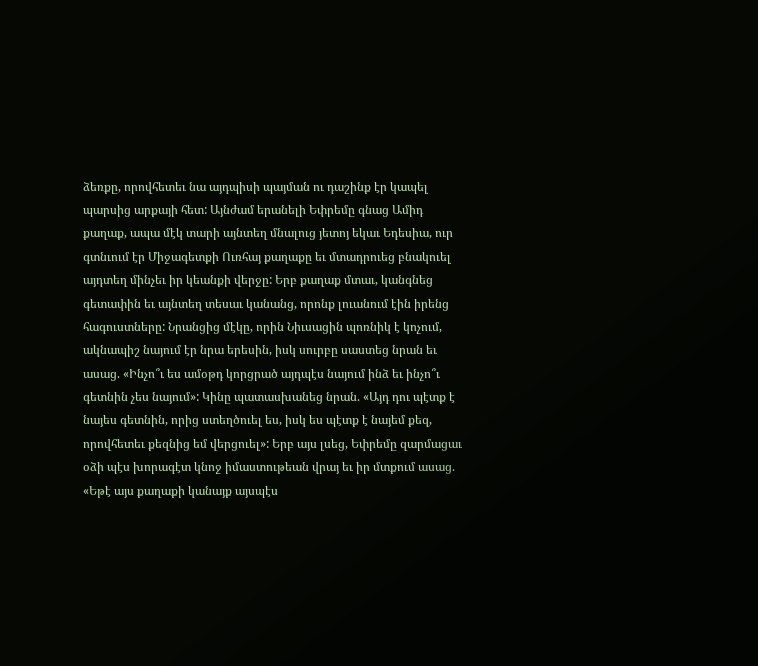ձեռքը, որովհետեւ նա այդպիսի պայման ու դաշինք էր կապել պարսից արքայի հետ: Այնժամ երանելի Եփրեմը գնաց Ամիդ քաղաք, ապա մէկ տարի այնտեղ մնալուց յետոյ եկաւ Եդեսիա, ուր գտնւում էր Միջագետքի Ուռհայ քաղաքը եւ մտադրուեց բնակուել այդտեղ մինչեւ իր կեանքի վերջը: Երբ քաղաք մտաւ, կանգնեց գետափին եւ այնտեղ տեսաւ կանանց, որոնք լուանում էին իրենց հագուստները: Նրանցից մէկը, որին Նիւսացին պոռնիկ է կոչում, ակնապիշ նայում էր նրա երեսին, իսկ սուրբը սաստեց նրան եւ ասաց. «Ինչո՞ւ ես ամօթդ կորցրած այդպէս նայում ինձ եւ ինչո՞ւ գետնին չես նայում»: Կինը պատասխանեց նրան. «Այդ դու պէտք է նայես գետնին, որից ստեղծուել ես, իսկ ես պէտք է նայեմ քեզ, որովհետեւ քեզնից եմ վերցուել»: Երբ այս լսեց, Եփրեմը զարմացաւ օձի պէս խորագէտ կնոջ իմաստութեան վրայ եւ իր մտքում ասաց. «Եթէ այս քաղաքի կանայք այսպէս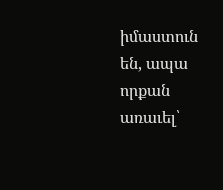իմաստուն են, ապա որքան առաւել՝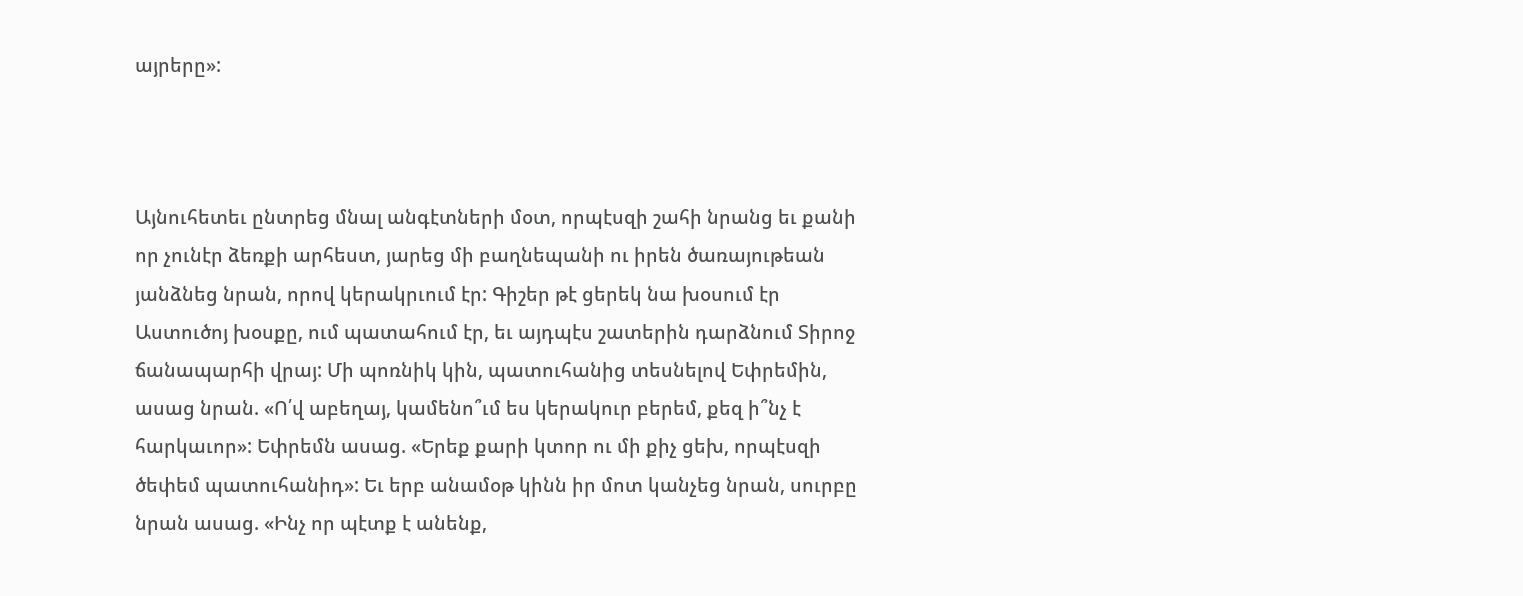այրերը»:



Այնուհետեւ ընտրեց մնալ անգէտների մօտ, որպէսզի շահի նրանց եւ քանի որ չունէր ձեռքի արհեստ, յարեց մի բաղնեպանի ու իրեն ծառայութեան յանձնեց նրան, որով կերակրւում էր: Գիշեր թէ ցերեկ նա խօսում էր Աստուծոյ խօսքը, ում պատահում էր, եւ այդպէս շատերին դարձնում Տիրոջ ճանապարհի վրայ: Մի պոռնիկ կին, պատուհանից տեսնելով Եփրեմին, ասաց նրան. «Ո՛վ աբեղայ, կամենո՞ւմ ես կերակուր բերեմ, քեզ ի՞նչ է հարկաւոր»: Եփրեմն ասաց. «Երեք քարի կտոր ու մի քիչ ցեխ, որպէսզի ծեփեմ պատուհանիդ»: Եւ երբ անամօթ կինն իր մոտ կանչեց նրան, սուրբը նրան ասաց. «Ինչ որ պէտք է անենք,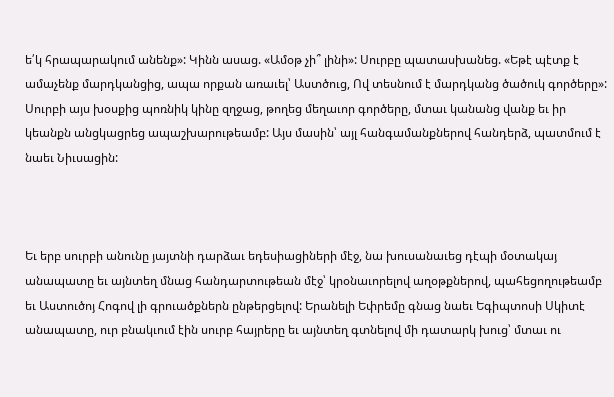ե՛կ հրապարակում անենք»: Կինն ասաց. «Ամօթ չի՞ լինի»: Սուրբը պատասխանեց. «Եթէ պէտք է ամաչենք մարդկանցից, ապա որքան առաւել՝ Աստծուց, Ով տեսնում է մարդկանց ծածուկ գործերը»: Սուրբի այս խօսքից պոռնիկ կինը զղջաց, թողեց մեղաւոր գործերը, մտաւ կանանց վանք եւ իր կեանքն անցկացրեց ապաշխարութեամբ: Այս մասին՝ այլ հանգամանքներով հանդերձ, պատմում է նաեւ Նիւսացին:



Եւ երբ սուրբի անունը յայտնի դարձաւ եդեսիացիների մէջ, նա խուսանաւեց դէպի մօտակայ անապատը եւ այնտեղ մնաց հանդարտութեան մէջ՝ կրօնաւորելով աղօթքներով, պահեցողութեամբ եւ Աստուծոյ Հոգով լի գրուածքներն ընթերցելով: Երանելի Եփրեմը գնաց նաեւ Եգիպտոսի Սկիտէ անապատը, ուր բնակւում էին սուրբ հայրերը եւ այնտեղ գտնելով մի դատարկ խուց՝ մտաւ ու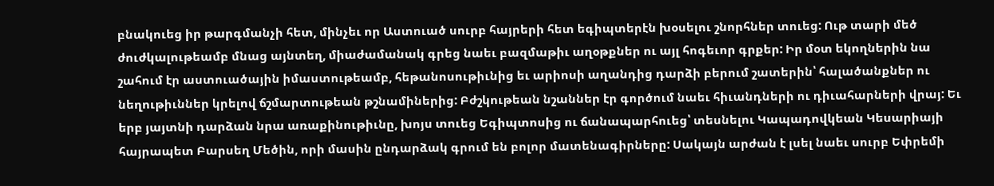բնակուեց իր թարգմանչի հետ, մինչեւ որ Աստուած սուրբ հայրերի հետ եգիպտերէն խօսելու շնորհներ տուեց: Ութ տարի մեծ ժուժկալութեամբ մնաց այնտեղ, միաժամանակ գրեց նաեւ բազմաթիւ աղօթքներ ու այլ հոգեւոր գրքեր: Իր մօտ եկողներին նա շահում էր աստուածային իմաստութեամբ, հեթանոսութիւնից եւ արիոսի աղանդից դարձի բերում շատերին՝ հալածանքներ ու նեղութիւններ կրելով ճշմարտութեան թշնամիներից: Բժշկութեան նշաններ էր գործում նաեւ հիւանդների ու դիւահարների վրայ: Եւ երբ յայտնի դարձան նրա առաքինութիւնը, խոյս տուեց Եգիպտոսից ու ճանապարհուեց՝ տեսնելու Կապադովկեան Կեսարիայի հայրապետ Բարսեղ Մեծին, որի մասին ընդարձակ գրում են բոլոր մատենագիրները: Սակայն արժան է լսել նաեւ սուրբ Եփրեմի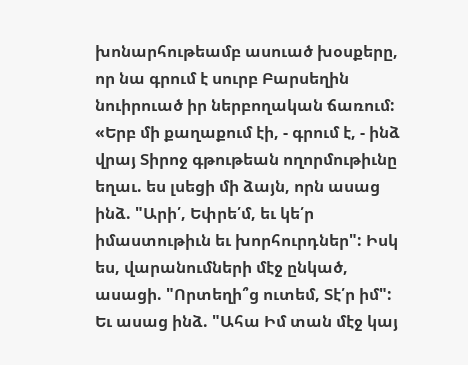խոնարհութեամբ ասուած խօսքերը, որ նա գրում է սուրբ Բարսեղին նուիրուած իր ներբողական ճառում: «Երբ մի քաղաքում էի, - գրում է, - ինձ վրայ Տիրոջ գթութեան ողորմութիւնը եղաւ. ես լսեցի մի ձայն, որն ասաց ինձ. "Արի՛, Եփրե՛մ, եւ կե՛ր իմաստութիւն եւ խորհուրդներ": Իսկ ես, վարանումների մէջ ընկած, ասացի. "Որտեղի՞ց ուտեմ, Տէ՛ր իմ": Եւ ասաց ինձ. "Ահա Իմ տան մէջ կայ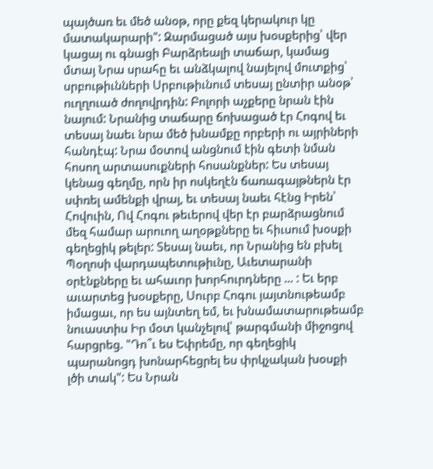պայծառ եւ մեծ անօթ, որը քեզ կերակուր կը մատակարարի": Զարմացած այս խօսքերից՝ վեր կացայ ու գնացի Բարձրեալի տաճար, կամաց մտայ Նրա սրահը եւ անձկալով նայելով մուտքից՝ սրբութիւնների Սրբութիւնում տեսայ ընտիր անօթ՝ ուղղուած ժողովրդին: Բոլորի աչքերը նրան էին նայում: Նրանից տաճարը ճոխացած էր Հոգով եւ տեսայ նաեւ նրա մեծ խնամքը որբերի ու այրիների հանդէպ: Նրա մօտով անցնում էին գետի նման հոսող արտասուքների հոսանքներ: Ես տեսայ կենաց գեղմը, որն իր ոսկեղէն ճառագայթներն էր սփռել ամենքի վրայ, եւ տեսայ նաեւ հէնց Իրեն՝ Հովուին, Ով Հոգու թեւերով վեր էր բարձրացնում մեզ համար արուող աղօթքները եւ հիւսում խօսքի գեղեցիկ թելեր: Տեսայ նաեւ, որ Նրանից են բխել Պօղոսի վարդապետութիւնը, Աւետարանի օրէնքները եւ ահաւոր խորհուրդները ... : Եւ երբ աւարտեց խօսքերը, Սուրբ Հոգու յայտնութեամբ իմացաւ, որ ես այնտեղ եմ, եւ խնամատարութեամբ նուաստիս Իր մօտ կանչելով՝ թարգմանի միջոցով հարցրեց. "Դո՞ւ ես Եփրեմը, որ գեղեցիկ պարանոցդ խոնարհեցրել ես փրկչական խօսքի լծի տակ": Ես Նրան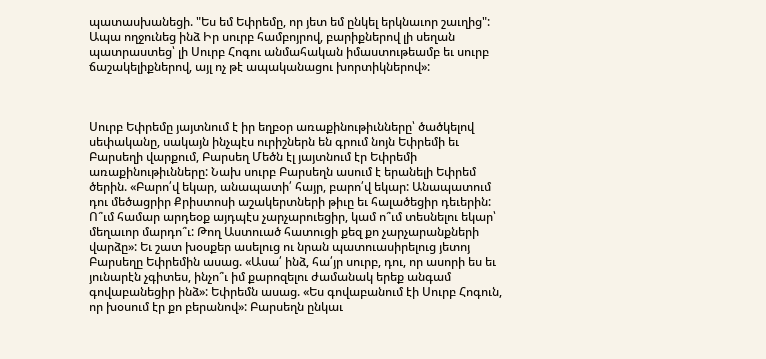պատասխանեցի. "Ես եմ Եփրեմը, որ յետ եմ ընկել երկնաւոր շաւղից": Ապա ողջունեց ինձ Իր սուրբ համբոյրով, բարիքներով լի սեղան պատրաստեց՝ լի Սուրբ Հոգու անմահական իմաստութեամբ եւ սուրբ ճաշակելիքներով, այլ ոչ թէ ապականացու խորտիկներով»:



Սուրբ Եփրեմը յայտնում է իր եղբօր առաքինութիւնները՝ ծածկելով սեփականը, սակայն ինչպէս ուրիշներն են գրում նոյն Եփրեմի եւ Բարսեղի վարքում, Բարսեղ Մեծն էլ յայտնում էր Եփրեմի առաքինութիւնները: Նախ սուրբ Բարսեղն ասում է երանելի Եփրեմ ծերին. «Բարո՛վ եկար, անապատի՛ հայր, բարո՛վ եկար: Անապատում դու մեծացրիր Քրիստոսի աշակերտների թիւը եւ հալածեցիր դեւերին: Ո՞ւմ համար արդեօք այդպէս չարչարուեցիր, կամ ո՞ւմ տեսնելու եկար՝ մեղաւոր մարդո՞ւ: Թող Աստուած հատուցի քեզ քո չարչարանքների վարձը»: Եւ շատ խօսքեր ասելուց ու նրան պատուասիրելուց յետոյ Բարսեղը Եփրեմին ասաց. «Ասա՛ ինձ, հա՛յր սուրբ, դու, որ ասորի ես եւ յունարէն չգիտես, ինչո՞ւ իմ քարոզելու ժամանակ երեք անգամ գովաբանեցիր ինձ»: Եփրեմն ասաց. «Ես գովաբանում էի Սուրբ Հոգուն, որ խօսում էր քո բերանով»: Բարսեղն ընկաւ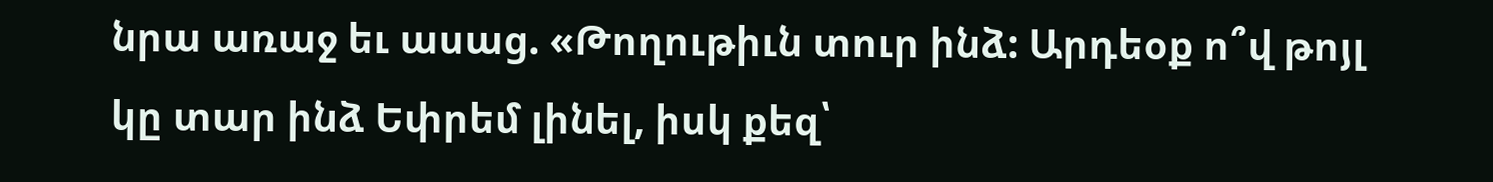նրա առաջ եւ ասաց. «Թողութիւն տուր ինձ: Արդեօք ո՞վ թոյլ կը տար ինձ Եփրեմ լինել, իսկ քեզ՝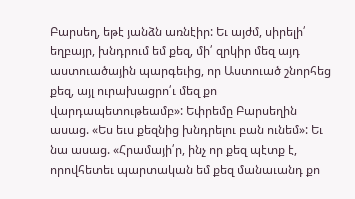Բարսեղ, եթէ յանձն առնէիր: Եւ այժմ, սիրելի՛ եղբայր, խնդրում եմ քեզ, մի՛ զրկիր մեզ այդ աստուածային պարգեւից, որ Աստուած շնորհեց քեզ, այլ ուրախացրո՛ւ մեզ քո վարդապետութեամբ»: Եփրեմը Բարսեղին ասաց. «Ես եւս քեզնից խնդրելու բան ունեմ»: Եւ նա ասաց. «Հրամայի՛ր, ինչ որ քեզ պէտք է, որովհետեւ պարտական եմ քեզ մանաւանդ քո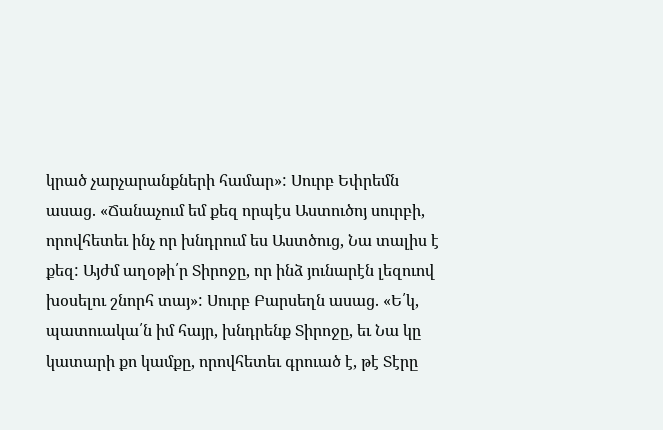կրած չարչարանքների համար»: Սուրբ Եփրեմն ասաց. «Ճանաչում եմ քեզ որպէս Աստուծոյ սուրբի, որովհետեւ ինչ որ խնդրում ես Աստծուց, Նա տալիս է քեզ: Այժմ աղօթի՛ր Տիրոջը, որ ինձ յունարէն լեզուով խօսելու շնորհ տայ»: Սուրբ Բարսեղն ասաց. «Ե՛կ, պատուակա՛ն իմ հայր, խնդրենք Տիրոջը, եւ Նա կը կատարի քո կամքը, որովհետեւ գրուած է, թէ Տէրը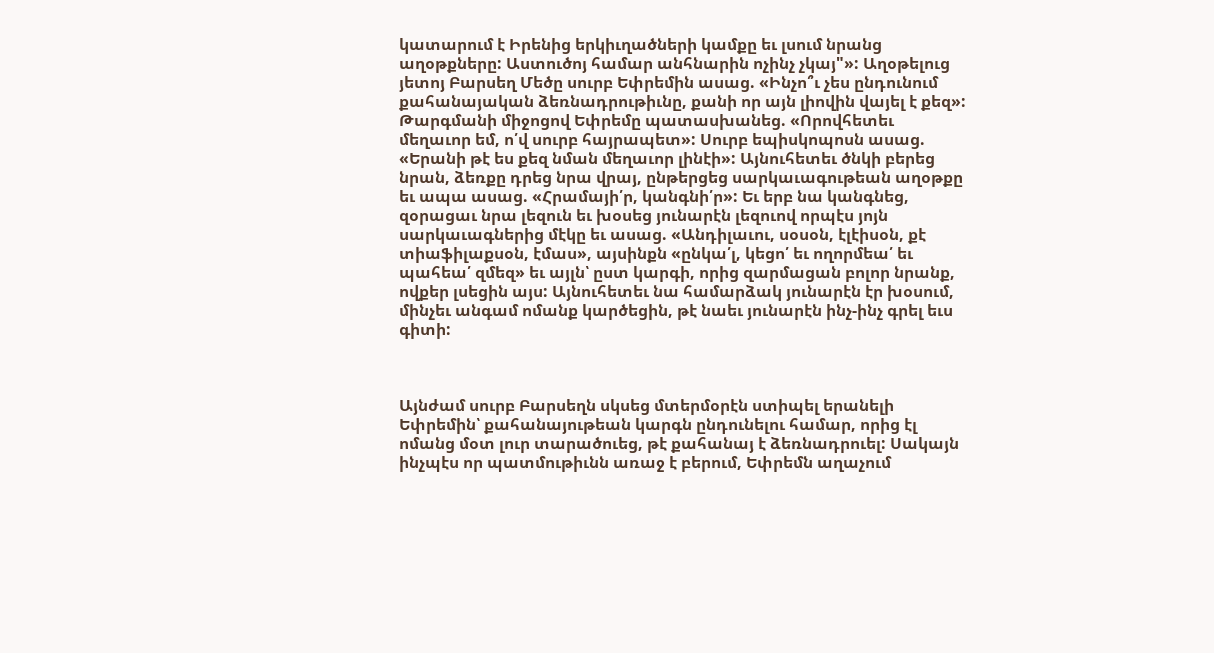կատարում է Իրենից երկիւղածների կամքը եւ լսում նրանց աղօթքները: Աստուծոյ համար անհնարին ոչինչ չկայ"»: Աղօթելուց յետոյ Բարսեղ Մեծը սուրբ Եփրեմին ասաց. «Ինչո՞ւ չես ընդունում քահանայական ձեռնադրութիւնը, քանի որ այն լիովին վայել է քեզ»: Թարգմանի միջոցով Եփրեմը պատասխանեց. «Որովհետեւ մեղաւոր եմ, ո՛վ սուրբ հայրապետ»: Սուրբ եպիսկոպոսն ասաց. «Երանի թէ ես քեզ նման մեղաւոր լինէի»: Այնուհետեւ ծնկի բերեց նրան, ձեռքը դրեց նրա վրայ, ընթերցեց սարկաւագութեան աղօթքը եւ ապա ասաց. «Հրամայի՛ր, կանգնի՛ր»: Եւ երբ նա կանգնեց, զօրացաւ նրա լեզուն եւ խօսեց յունարէն լեզուով որպէս յոյն սարկաւագներից մէկը եւ ասաց. «Անդիլաւու, սօսօն, էլէիսօն, քէ տիաֆիլաքսօն, էմաս», այսինքն «ընկա՛լ, կեցո՛ եւ ողորմեա՛ եւ պահեա՛ զմեզ» եւ այլն՝ ըստ կարգի, որից զարմացան բոլոր նրանք, ովքեր լսեցին այս: Այնուհետեւ նա համարձակ յունարէն էր խօսում, մինչեւ անգամ ոմանք կարծեցին, թէ նաեւ յունարէն ինչ-ինչ գրել եւս գիտի:



Այնժամ սուրբ Բարսեղն սկսեց մտերմօրէն ստիպել երանելի Եփրեմին՝ քահանայութեան կարգն ընդունելու համար, որից էլ ոմանց մօտ լուր տարածուեց, թէ քահանայ է ձեռնադրուել: Սակայն ինչպէս որ պատմութիւնն առաջ է բերում, Եփրեմն աղաչում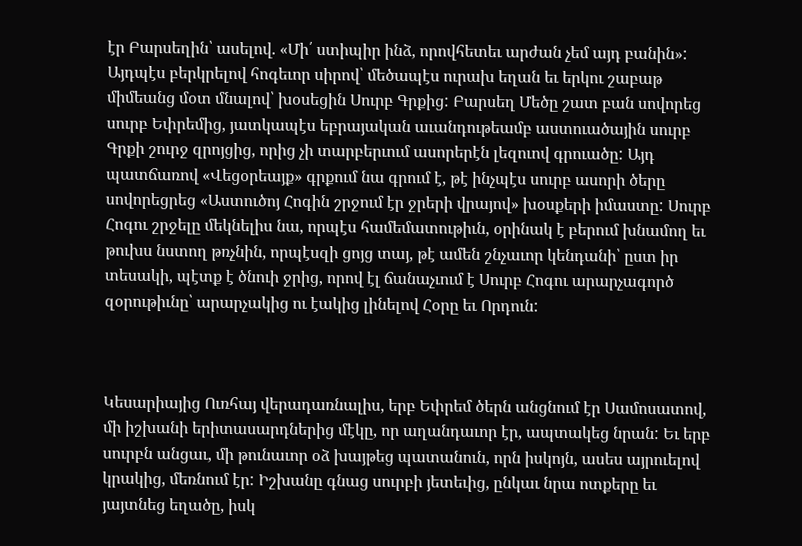էր Բարսեղին՝ ասելով. «Մի՛ ստիպիր ինձ, որովհետեւ արժան չեմ այդ բանին»: Այդպէս բերկրելով հոգեւոր սիրով՝ մեծապէս ուրախ եղան եւ երկու շաբաթ միմեանց մօտ մնալով՝ խօսեցին Սուրբ Գրքից: Բարսեղ Մեծը շատ բան սովորեց սուրբ Եփրեմից, յատկապէս եբրայական աւանդութեամբ աստուածային սուրբ Գրքի շուրջ զրոյցից, որից չի տարբերւում ասորերէն լեզուով գրուածը: Այդ պատճառով «Վեցօրեայք» գրքում նա գրում է, թէ ինչպէս սուրբ ասորի ծերը սովորեցրեց «Աստուծոյ Հոգին շրջում էր ջրերի վրայով» խօսքերի իմաստը: Սուրբ Հոգու շրջելը մեկնելիս նա, որպէս համեմատութիւն, օրինակ է բերում խնամող եւ թուխս նստող թռչնին, որպէսզի ցոյց տայ, թէ ամեն շնչաւոր կենդանի՝ ըստ իր տեսակի, պէտք է ծնուի ջրից, որով էլ ճանաչւում է Սուրբ Հոգու արարչագործ զօրութիւնը՝ արարչակից ու էակից լինելով Հօրը եւ Որդուն:



Կեսարիայից Ուռհայ վերադառնալիս, երբ Եփրեմ ծերն անցնում էր Սամոսատով, մի իշխանի երիտասարդներից մէկը, որ աղանդաւոր էր, ապտակեց նրան: Եւ երբ սուրբն անցաւ, մի թունաւոր օձ խայթեց պատանուն, որն իսկոյն, ասես այրուելով կրակից, մեռնում էր: Իշխանը գնաց սուրբի յետեւից, ընկաւ նրա ոտքերը եւ յայտնեց եղածը, իսկ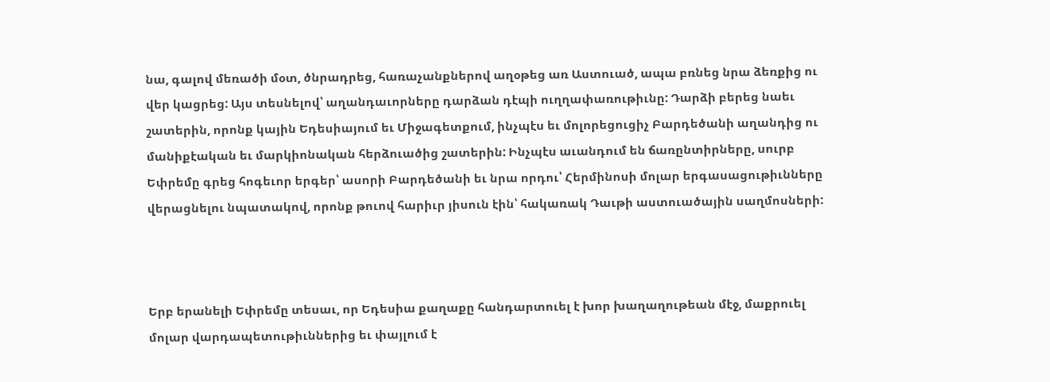նա, գալով մեռածի մօտ, ծնրադրեց, հառաչանքներով աղօթեց առ Աստուած, ապա բռնեց նրա ձեռքից ու վեր կացրեց: Այս տեսնելով՝ աղանդաւորները դարձան դէպի ուղղափառութիւնը: Դարձի բերեց նաեւ շատերին, որոնք կային Եդեսիայում եւ Միջագետքում, ինչպէս եւ մոլորեցուցիչ Բարդեծանի աղանդից ու մանիքէական եւ մարկիոնական հերձուածից շատերին: Ինչպէս աւանդում են ճառընտիրները, սուրբ Եփրեմը գրեց հոգեւոր երգեր՝ ասորի Բարդեծանի եւ նրա որդու՝ Հերմինոսի մոլար երգասացութիւնները վերացնելու նպատակով, որոնք թուով հարիւր յիսուն էին՝ հակառակ Դաւթի աստուածային սաղմոսների:



Երբ երանելի Եփրեմը տեսաւ, որ Եդեսիա քաղաքը հանդարտուել է խոր խաղաղութեան մէջ, մաքրուել մոլար վարդապետութիւններից եւ փայլում է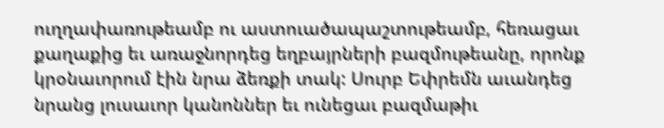ուղղափառութեամբ ու աստուածապաշտութեամբ, հեռացաւ քաղաքից եւ առաջնորդեց եղբայրների բազմութեանը, որոնք կրօնաւորում էին նրա ձեռքի տակ: Սուրբ Եփրեմն աւանդեց նրանց լուսաւոր կանոններ եւ ունեցաւ բազմաթիւ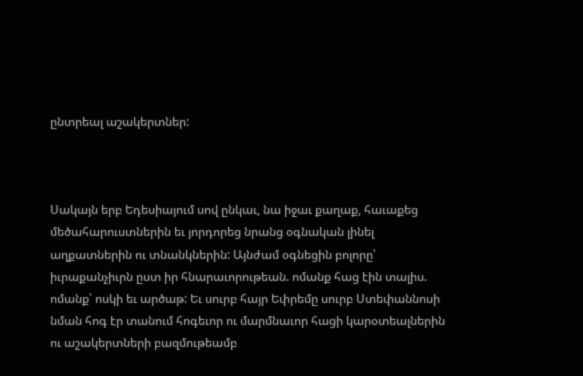ընտրեալ աշակերտներ:



Սակայն երբ Եդեսիայում սով ընկաւ, նա իջաւ քաղաք, հաւաքեց մեծահարուստներին եւ յորդորեց նրանց օգնական լինել աղքատներին ու տնանկներին: Այնժամ օգնեցին բոլորը՝ իւրաքանչիւրն ըստ իր հնարաւորութեան. ոմանք հաց էին տալիս. ոմանք՝ ոսկի եւ արծաթ: Եւ սուրբ հայր Եփրեմը սուրբ Ստեփաննոսի նման հոգ էր տանում հոգեւոր ու մարմնաւոր հացի կարօտեալներին ու աշակերտների բազմութեամբ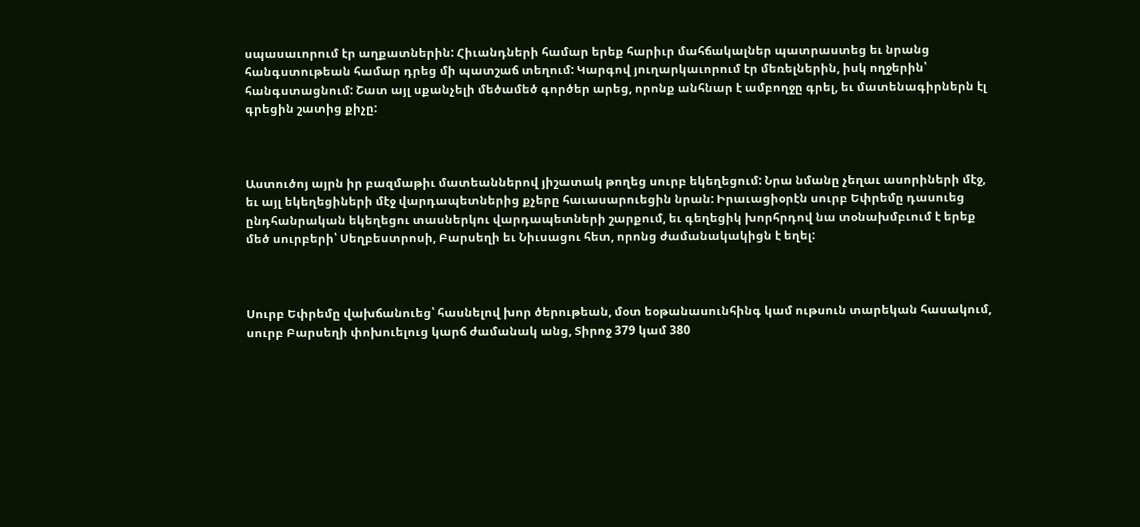սպասաւորում էր աղքատներին: Հիւանդների համար երեք հարիւր մահճակալներ պատրաստեց եւ նրանց հանգստութեան համար դրեց մի պատշաճ տեղում: Կարգով յուղարկաւորում էր մեռելներին, իսկ ողջերին՝ հանգստացնում: Շատ այլ սքանչելի մեծամեծ գործեր արեց, որոնք անհնար է ամբողջը գրել, եւ մատենագիրներն էլ գրեցին շատից քիչը:



Աստուծոյ այրն իր բազմաթիւ մատեաններով յիշատակ թողեց սուրբ եկեղեցում: Նրա նմանը չեղաւ ասորիների մէջ, եւ այլ եկեղեցիների մէջ վարդապետներից քչերը հաւասարուեցին նրան: Իրաւացիօրէն սուրբ Եփրեմը դասուեց ընդհանրական եկեղեցու տասներկու վարդապետների շարքում, եւ գեղեցիկ խորհրդով նա տօնախմբւում է երեք մեծ սուրբերի՝ Սեղբեստրոսի, Բարսեղի եւ Նիւսացու հետ, որոնց ժամանակակիցն է եղել:



Սուրբ Եփրեմը վախճանուեց՝ հասնելով խոր ծերութեան, մօտ եօթանասունհինգ կամ ութսուն տարեկան հասակում, սուրբ Բարսեղի փոխուելուց կարճ ժամանակ անց, Տիրոջ 379 կամ 380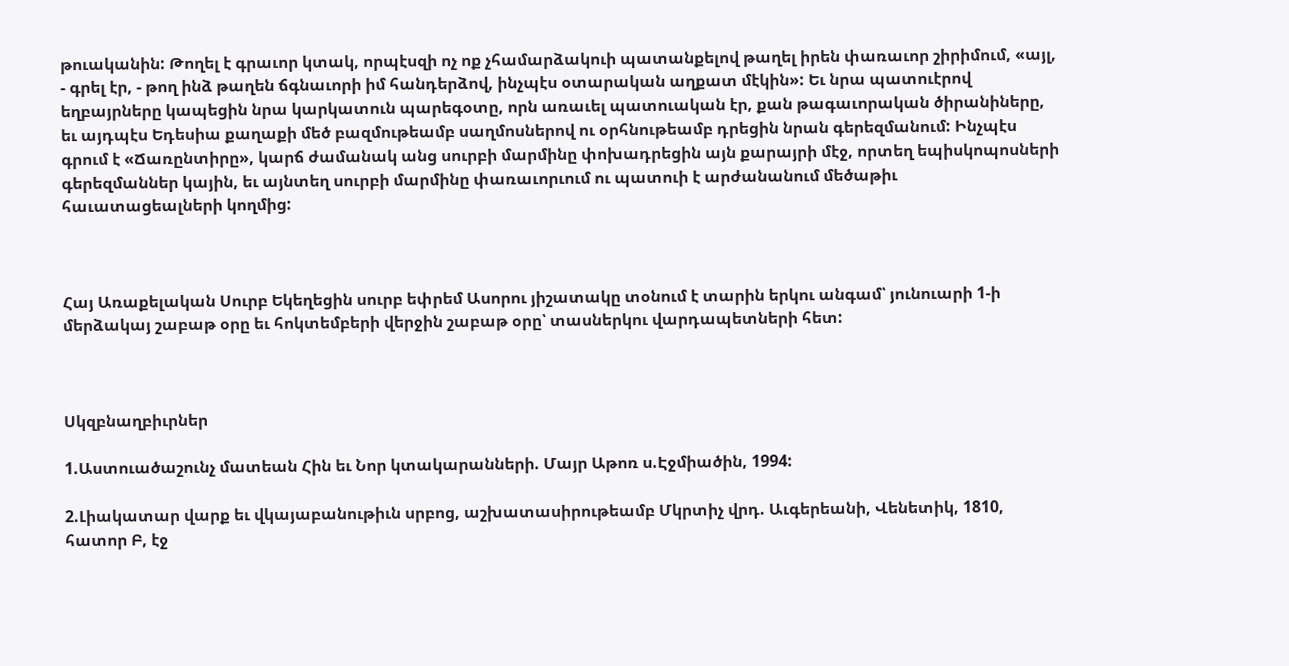թուականին: Թողել է գրաւոր կտակ, որպէսզի ոչ ոք չհամարձակուի պատանքելով թաղել իրեն փառաւոր շիրիմում, «այլ, - գրել էր, - թող ինձ թաղեն ճգնաւորի իմ հանդերձով, ինչպէս օտարական աղքատ մէկին»: Եւ նրա պատուէրով եղբայրները կապեցին նրա կարկատուն պարեգօտը, որն առաւել պատուական էր, քան թագաւորական ծիրանիները, եւ այդպէս Եդեսիա քաղաքի մեծ բազմութեամբ սաղմոսներով ու օրհնութեամբ դրեցին նրան գերեզմանում: Ինչպէս գրում է «Ճառընտիրը», կարճ ժամանակ անց սուրբի մարմինը փոխադրեցին այն քարայրի մէջ, որտեղ եպիսկոպոսների գերեզմաններ կային, եւ այնտեղ սուրբի մարմինը փառաւորւում ու պատուի է արժանանում մեծաթիւ հաւատացեալների կողմից:



Հայ Առաքելական Սուրբ Եկեղեցին սուրբ եփրեմ Ասորու յիշատակը տօնում է տարին երկու անգամ՝ յունուարի 1-ի մերձակայ շաբաթ օրը եւ հոկտեմբերի վերջին շաբաթ օրը՝ տասներկու վարդապետների հետ:



Սկզբնաղբիւրներ

1.Աստուածաշունչ մատեան Հին եւ Նոր կտակարանների. Մայր Աթոռ ս.Էջմիածին, 1994:

2.Լիակատար վարք եւ վկայաբանութիւն սրբոց, աշխատասիրութեամբ Մկրտիչ վրդ. Աւգերեանի, Վենետիկ, 1810, հատոր Բ, էջ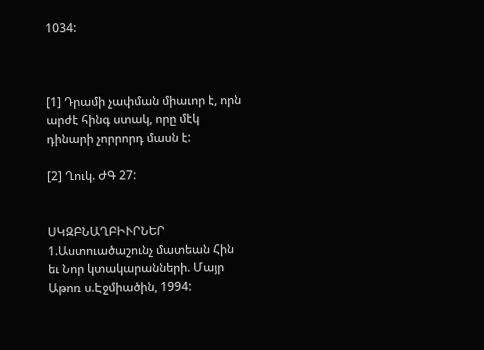1034:



[1] Դրամի չափման միաւոր է, որն արժէ հինգ ստակ, որը մէկ դինարի չորրորդ մասն է:

[2] Ղուկ. ԺԳ 27:


ՍԿԶԲՆԱՂԲԻՒՐՆԵՐ
1.Աստուածաշունչ մատեան Հին եւ Նոր կտակարանների. Մայր Աթոռ ս.Էջմիածին, 1994: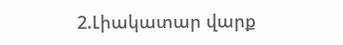2.Լիակատար վարք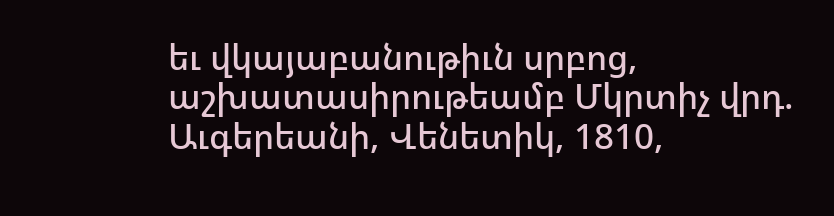եւ վկայաբանութիւն սրբոց, աշխատասիրութեամբ Մկրտիչ վրդ. Աւգերեանի, Վենետիկ, 1810,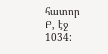հատոր Բ, էջ 1034: